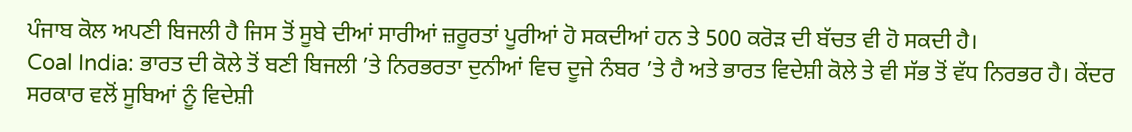ਪੰਜਾਬ ਕੋਲ ਅਪਣੀ ਬਿਜਲੀ ਹੈ ਜਿਸ ਤੋਂ ਸੂਬੇ ਦੀਆਂ ਸਾਰੀਆਂ ਜ਼ਰੂਰਤਾਂ ਪੂਰੀਆਂ ਹੋ ਸਕਦੀਆਂ ਹਨ ਤੇ 500 ਕਰੋੜ ਦੀ ਬੱਚਤ ਵੀ ਹੋ ਸਕਦੀ ਹੈ।
Coal India: ਭਾਰਤ ਦੀ ਕੋਲੇ ਤੋਂ ਬਣੀ ਬਿਜਲੀ ’ਤੇ ਨਿਰਭਰਤਾ ਦੁਨੀਆਂ ਵਿਚ ਦੂਜੇ ਨੰਬਰ ’ਤੇ ਹੈ ਅਤੇ ਭਾਰਤ ਵਿਦੇਸ਼ੀ ਕੋਲੇ ਤੇ ਵੀ ਸੱਭ ਤੋਂ ਵੱਧ ਨਿਰਭਰ ਹੈ। ਕੇਂਦਰ ਸਰਕਾਰ ਵਲੋਂ ਸੂਬਿਆਂ ਨੂੰ ਵਿਦੇਸ਼ੀ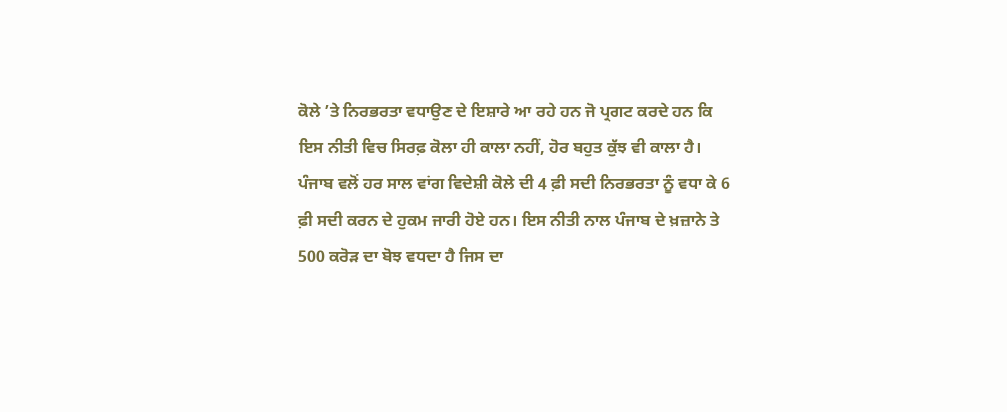ਕੋਲੇ ’ਤੇ ਨਿਰਭਰਤਾ ਵਧਾਉਣ ਦੇ ਇਸ਼ਾਰੇ ਆ ਰਹੇ ਹਨ ਜੋ ਪ੍ਰਗਟ ਕਰਦੇ ਹਨ ਕਿ ਇਸ ਨੀਤੀ ਵਿਚ ਸਿਰਫ਼ ਕੋਲਾ ਹੀ ਕਾਲਾ ਨਹੀਂ, ਹੋਰ ਬਹੁਤ ਕੁੱਝ ਵੀ ਕਾਲਾ ਹੈ।
ਪੰਜਾਬ ਵਲੋਂ ਹਰ ਸਾਲ ਵਾਂਗ ਵਿਦੇਸ਼ੀ ਕੋਲੇ ਦੀ 4 ਫ਼ੀ ਸਦੀ ਨਿਰਭਰਤਾ ਨੂੰ ਵਧਾ ਕੇ 6 ਫ਼ੀ ਸਦੀ ਕਰਨ ਦੇ ਹੁਕਮ ਜਾਰੀ ਹੋਏ ਹਨ। ਇਸ ਨੀਤੀ ਨਾਲ ਪੰਜਾਬ ਦੇ ਖ਼ਜ਼ਾਨੇ ਤੇ 500 ਕਰੋੜ ਦਾ ਬੋਝ ਵਧਦਾ ਹੈ ਜਿਸ ਦਾ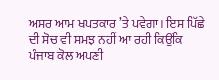ਅਸਰ ਆਮ ਖਪਤਕਾਰ ’ਤੇ ਪਵੇਗਾ। ਇਸ ਪਿੱਛੇ ਦੀ ਸੋਚ ਵੀ ਸਮਝ ਨਹੀਂ ਆ ਰਹੀ ਕਿਉਂਕਿ ਪੰਜਾਬ ਕੋਲ ਅਪਣੀ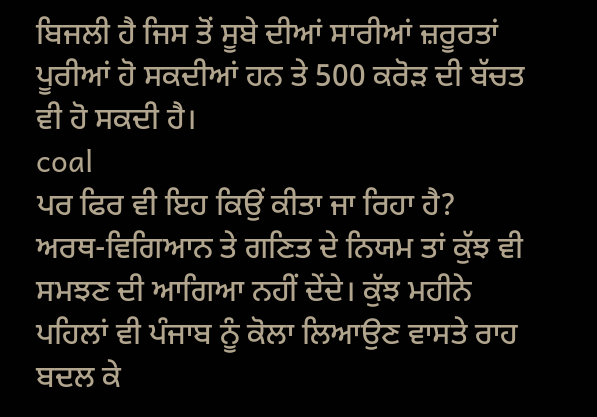ਬਿਜਲੀ ਹੈ ਜਿਸ ਤੋਂ ਸੂਬੇ ਦੀਆਂ ਸਾਰੀਆਂ ਜ਼ਰੂਰਤਾਂ ਪੂਰੀਆਂ ਹੋ ਸਕਦੀਆਂ ਹਨ ਤੇ 500 ਕਰੋੜ ਦੀ ਬੱਚਤ ਵੀ ਹੋ ਸਕਦੀ ਹੈ।
coal
ਪਰ ਫਿਰ ਵੀ ਇਹ ਕਿਉਂ ਕੀਤਾ ਜਾ ਰਿਹਾ ਹੈ? ਅਰਥ-ਵਿਗਿਆਨ ਤੇ ਗਣਿਤ ਦੇ ਨਿਯਮ ਤਾਂ ਕੁੱਝ ਵੀ ਸਮਝਣ ਦੀ ਆਗਿਆ ਨਹੀਂ ਦੇਂਦੇ। ਕੁੱਝ ਮਹੀਨੇ ਪਹਿਲਾਂ ਵੀ ਪੰਜਾਬ ਨੂੰ ਕੋਲਾ ਲਿਆਉਣ ਵਾਸਤੇ ਰਾਹ ਬਦਲ ਕੇ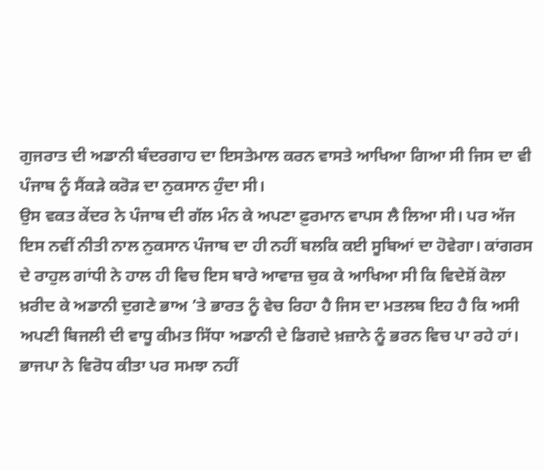ਗੁਜਰਾਤ ਦੀ ਅਡਾਨੀ ਬੰਦਰਗਾਹ ਦਾ ਇਸਤੇਮਾਲ ਕਰਨ ਵਾਸਤੇ ਆਖਿਆ ਗਿਆ ਸੀ ਜਿਸ ਦਾ ਵੀ ਪੰਜਾਬ ਨੂੰ ਸੈਂਕੜੇ ਕਰੋੜ ਦਾ ਨੁਕਸਾਨ ਹੁੰਦਾ ਸੀ।
ਉਸ ਵਕਤ ਕੇਂਦਰ ਨੇ ਪੰਜਾਬ ਦੀ ਗੱਲ ਮੰਨ ਕੇ ਅਪਣਾ ਫ਼ੁਰਮਾਨ ਵਾਪਸ ਲੈ ਲਿਆ ਸੀ। ਪਰ ਅੱਜ ਇਸ ਨਵੀਂ ਨੀਤੀ ਨਾਲ ਨੁਕਸਾਨ ਪੰਜਾਬ ਦਾ ਹੀ ਨਹੀਂ ਬਲਕਿ ਕਈ ਸੂਬਿਆਂ ਦਾ ਹੋਵੇਗਾ। ਕਾਂਗਰਸ ਦੇ ਰਾਹੁਲ ਗਾਂਧੀ ਨੇ ਹਾਲ ਹੀ ਵਿਚ ਇਸ ਬਾਰੇ ਆਵਾਜ਼ ਚੁਕ ਕੇ ਆਖਿਆ ਸੀ ਕਿ ਵਿਦੇਸ਼ੋਂ ਕੋਲਾ ਖ਼ਰੀਦ ਕੇ ਅਡਾਨੀ ਦੁਗਣੇ ਭਾਅ ’ਤੇ ਭਾਰਤ ਨੂੰ ਵੇਚ ਰਿਹਾ ਹੈ ਜਿਸ ਦਾ ਮਤਲਬ ਇਹ ਹੈ ਕਿ ਅਸੀ ਅਪਣੀ ਬਿਜਲੀ ਦੀ ਵਾਧੂ ਕੀਮਤ ਸਿੱਧਾ ਅਡਾਨੀ ਦੇ ਡਿਗਦੇ ਖ਼ਜ਼ਾਨੇ ਨੂੰ ਭਰਨ ਵਿਚ ਪਾ ਰਹੇ ਹਾਂ। ਭਾਜਪਾ ਨੇ ਵਿਰੋਧ ਕੀਤਾ ਪਰ ਸਮਝਾ ਨਹੀਂ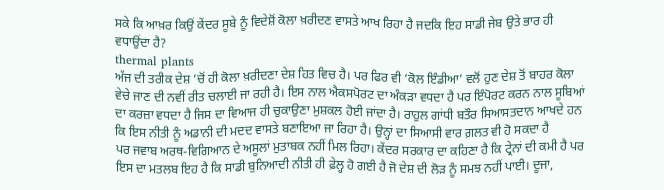ਸਕੇ ਕਿ ਆਖ਼ਰ ਕਿਉਂ ਕੇਂਦਰ ਸੂਬੇ ਨੂੰ ਵਿਦੇਸ਼ੋਂ ਕੋਲਾ ਖ਼ਰੀਦਣ ਵਾਸਤੇ ਆਖ ਰਿਹਾ ਹੈ ਜਦਕਿ ਇਹ ਸਾਡੀ ਜੇਬ ਉਤੇ ਭਾਰ ਹੀ ਵਧਾਉਂਦਾ ਹੈ?
thermal plants
ਅੱਜ ਦੀ ਤਰੀਕ ਦੇਸ਼ ’ਚੋਂ ਹੀ ਕੋਲਾ ਖ਼ਰੀਦਣਾ ਦੇਸ਼ ਹਿਤ ਵਿਚ ਹੈ। ਪਰ ਫਿਰ ਵੀ ‘ਕੋਲ ਇੰਡੀਆ’ ਵਲੋਂ ਹੁਣ ਦੇਸ਼ ਤੋਂ ਬਾਹਰ ਕੋਲਾ ਵੇਚੇ ਜਾਣ ਦੀ ਨਵੀਂ ਰੀਤ ਚਲਾਈ ਜਾ ਰਹੀ ਹੈ। ਇਸ ਨਾਲ ਐਕਸਪੋਰਟ ਦਾ ਅੰਕੜਾ ਵਧਦਾ ਹੈ ਪਰ ਇੰਪੋਰਟ ਕਰਨ ਨਾਲ ਸੂਬਿਆਂ ਦਾ ਕਰਜ਼ਾ ਵਧਦਾ ਹੈ ਜਿਸ ਦਾ ਵਿਆਜ ਹੀ ਚੁਕਾਉਣਾ ਮੁਸ਼ਕਲ ਹੋਈ ਜਾਂਦਾ ਹੈ। ਰਾਹੁਲ ਗਾਂਧੀ ਬਤੌਰ ਸਿਆਸਤਦਾਨ ਆਖਦੇ ਹਨ ਕਿ ਇਸ ਨੀਤੀ ਨੂੰ ਅਡਾਨੀ ਦੀ ਮਦਦ ਵਾਸਤੇ ਬਣਾਇਆ ਜਾ ਰਿਹਾ ਹੈ। ਉਨ੍ਹਾਂ ਦਾ ਸਿਆਸੀ ਵਾਰ ਗ਼ਲਤ ਵੀ ਹੋ ਸਕਦਾ ਹੈ
ਪਰ ਜਵਾਬ ਅਰਥ-ਵਿਗਿਆਨ ਦੇ ਅਸੂਲਾਂ ਮੁਤਾਬਕ ਨਹੀਂ ਮਿਲ ਰਿਹਾ। ਕੇਂਦਰ ਸਰਕਾਰ ਦਾ ਕਹਿਣਾ ਹੈ ਕਿ ਟ੍ਰੇਨਾਂ ਦੀ ਕਮੀ ਹੈ ਪਰ ਇਸ ਦਾ ਮਤਲਬ ਇਹ ਹੈ ਕਿ ਸਾਡੀ ਬੁਨਿਆਦੀ ਨੀਤੀ ਹੀ ਫ਼ੇਲ੍ਹ ਹੋ ਗਈ ਹੈ ਜੋ ਦੇਸ਼ ਦੀ ਲੋੜ ਨੂੰ ਸਮਝ ਨਹੀਂ ਪਾਈ। ਦੂਜਾ,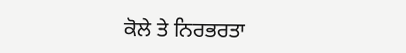ਕੋਲੇ ਤੇ ਨਿਰਭਰਤਾ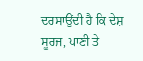ਦਰਸਾਉਂਦੀ ਹੈ ਕਿ ਦੇਸ਼ ਸੂਰਜ, ਪਾਣੀ ਤੇ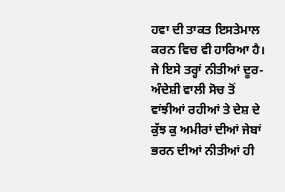ਹਵਾ ਦੀ ਤਾਕਤ ਇਸਤੇਮਾਲ ਕਰਨ ਵਿਚ ਵੀ ਹਾਰਿਆ ਹੈ। ਜੇ ਇਸੇ ਤਰ੍ਹਾਂ ਨੀਤੀਆਂ ਦੂਰ-ਅੰਦੇਸ਼ੀ ਵਾਲੀ ਸੋਚ ਤੋਂ ਵਾਂਝੀਆਂ ਰਹੀਆਂ ਤੇ ਦੇਸ਼ ਦੇ ਕੁੱਝ ਕੁ ਅਮੀਰਾਂ ਦੀਆਂ ਜੇਬਾਂ ਭਰਨ ਦੀਆਂ ਨੀਤੀਆਂ ਹੀ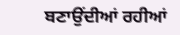ਬਣਾਉਂਦੀਆਂ ਰਹੀਆਂ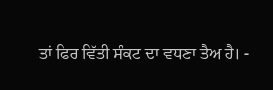ਤਾਂ ਫਿਰ ਵਿੱਤੀ ਸੰਕਟ ਦਾ ਵਧਣਾ ਤੈਅ ਹੈ। -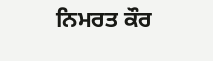ਨਿਮਰਤ ਕੌਰ